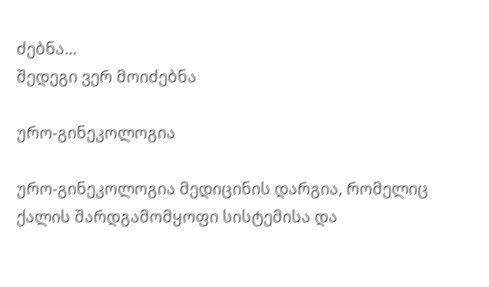ძებნა...
შედეგი ვერ მოიძებნა

ურო-გინეკოლოგია

ურო-გინეკოლოგია მედიცინის დარგია, რომელიც ქალის შარდგამომყოფი სისტემისა და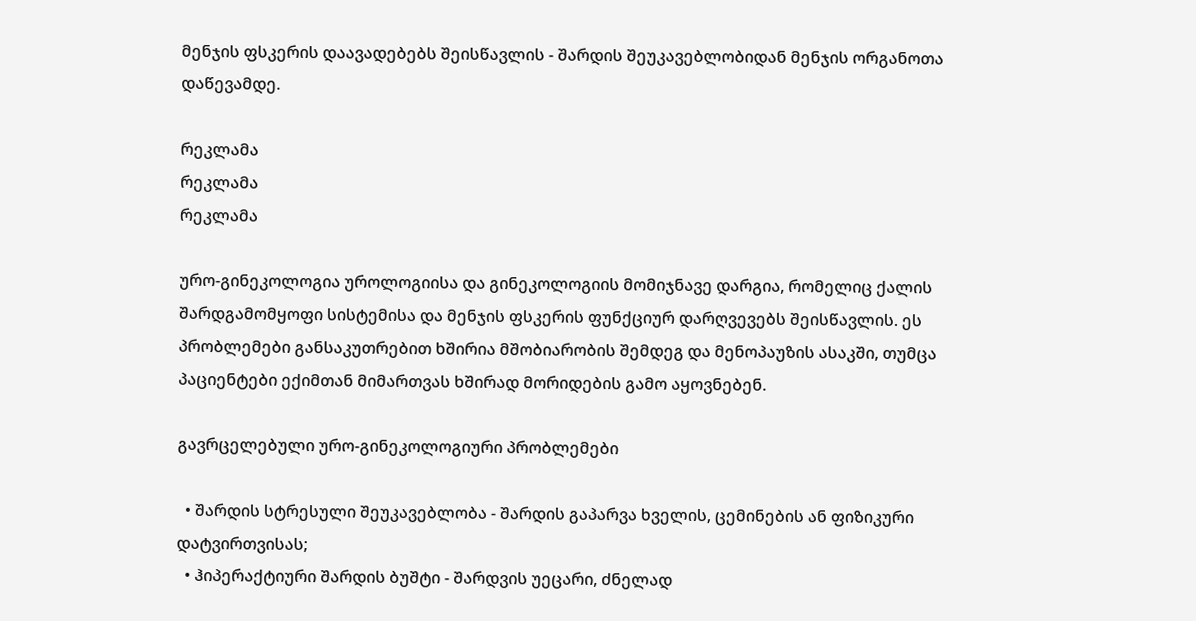მენჯის ფსკერის დაავადებებს შეისწავლის - შარდის შეუკავებლობიდან მენჯის ორგანოთა დაწევამდე.

რეკლამა
რეკლამა
რეკლამა

ურო-გინეკოლოგია უროლოგიისა და გინეკოლოგიის მომიჯნავე დარგია, რომელიც ქალის შარდგამომყოფი სისტემისა და მენჯის ფსკერის ფუნქციურ დარღვევებს შეისწავლის. ეს პრობლემები განსაკუთრებით ხშირია მშობიარობის შემდეგ და მენოპაუზის ასაკში, თუმცა პაციენტები ექიმთან მიმართვას ხშირად მორიდების გამო აყოვნებენ.

გავრცელებული ურო-გინეკოლოგიური პრობლემები

  • შარდის სტრესული შეუკავებლობა - შარდის გაპარვა ხველის, ცემინების ან ფიზიკური დატვირთვისას;
  • ჰიპერაქტიური შარდის ბუშტი - შარდვის უეცარი, ძნელად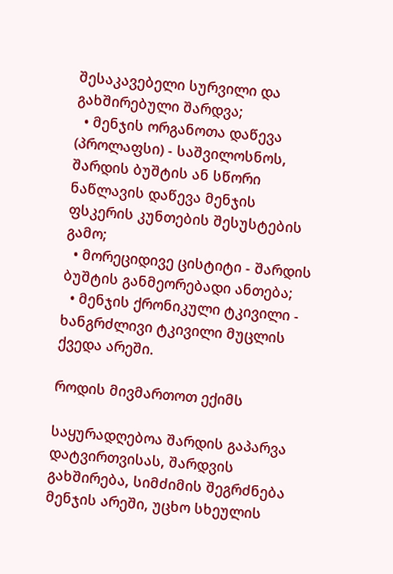შესაკავებელი სურვილი და გახშირებული შარდვა;
  • მენჯის ორგანოთა დაწევა (პროლაფსი) - საშვილოსნოს, შარდის ბუშტის ან სწორი ნაწლავის დაწევა მენჯის ფსკერის კუნთების შესუსტების გამო;
  • მორეციდივე ცისტიტი - შარდის ბუშტის განმეორებადი ანთება;
  • მენჯის ქრონიკული ტკივილი - ხანგრძლივი ტკივილი მუცლის ქვედა არეში.

როდის მივმართოთ ექიმს

საყურადღებოა შარდის გაპარვა დატვირთვისას, შარდვის გახშირება, სიმძიმის შეგრძნება მენჯის არეში, უცხო სხეულის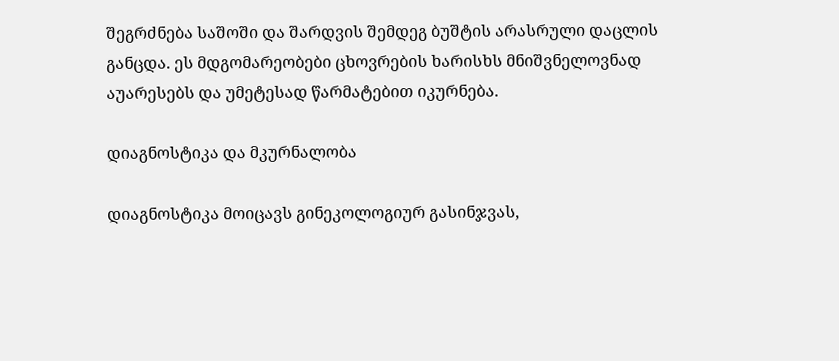შეგრძნება საშოში და შარდვის შემდეგ ბუშტის არასრული დაცლის განცდა. ეს მდგომარეობები ცხოვრების ხარისხს მნიშვნელოვნად აუარესებს და უმეტესად წარმატებით იკურნება.

დიაგნოსტიკა და მკურნალობა

დიაგნოსტიკა მოიცავს გინეკოლოგიურ გასინჯვას,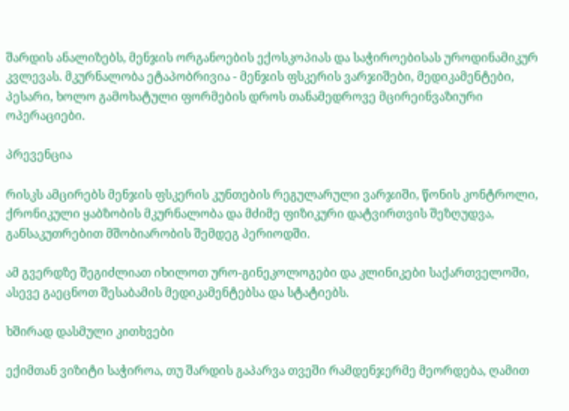შარდის ანალიზებს, მენჯის ორგანოების ექოსკოპიას და საჭიროებისას უროდინამიკურ კვლევას. მკურნალობა ეტაპობრივია - მენჯის ფსკერის ვარჯიშები, მედიკამენტები, პესარი, ხოლო გამოხატული ფორმების დროს თანამედროვე მცირეინვაზიური ოპერაციები.

პრევენცია

რისკს ამცირებს მენჯის ფსკერის კუნთების რეგულარული ვარჯიში, წონის კონტროლი, ქრონიკული ყაბზობის მკურნალობა და მძიმე ფიზიკური დატვირთვის შეზღუდვა, განსაკუთრებით მშობიარობის შემდეგ პერიოდში.

ამ გვერდზე შეგიძლიათ იხილოთ ურო-გინეკოლოგები და კლინიკები საქართველოში, ასევე გაეცნოთ შესაბამის მედიკამენტებსა და სტატიებს.

ხშირად დასმული კითხვები

ექიმთან ვიზიტი საჭიროა, თუ შარდის გაპარვა თვეში რამდენჯერმე მეორდება, ღამით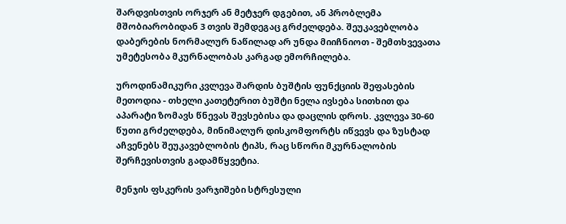შარდვისთვის ორჯერ ან მეტჯერ დგებით, ან პრობლემა მშობიარობიდან 3 თვის შემდეგაც გრძელდება. შეუკავებლობა დაბერების ნორმალურ ნაწილად არ უნდა მიიჩნიოთ - შემთხვევათა უმეტესობა მკურნალობას კარგად ემორჩილება.

უროდინამიკური კვლევა შარდის ბუშტის ფუნქციის შეფასების მეთოდია - თხელი კათეტერით ბუშტი ნელა ივსება სითხით და აპარატი ზომავს წნევას შევსებისა და დაცლის დროს. კვლევა 30-60 წუთი გრძელდება, მინიმალურ დისკომფორტს იწვევს და ზუსტად აჩვენებს შეუკავებლობის ტიპს, რაც სწორი მკურნალობის შერჩევისთვის გადამწყვეტია.

მენჯის ფსკერის ვარჯიშები სტრესული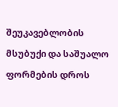შეუკავებლობის მსუბუქი და საშუალო ფორმების დროს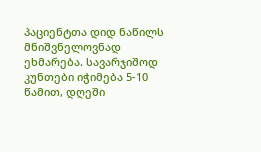პაციენტთა დიდ ნაწილს მნიშვნელოვნად ეხმარება. სავარჯიშოდ კუნთები იჭიმება 5-10 წამით, დღეში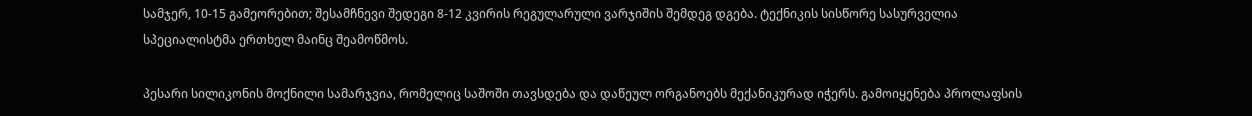სამჯერ, 10-15 გამეორებით; შესამჩნევი შედეგი 8-12 კვირის რეგულარული ვარჯიშის შემდეგ დგება. ტექნიკის სისწორე სასურველია სპეციალისტმა ერთხელ მაინც შეამოწმოს.

პესარი სილიკონის მოქნილი სამარჯვია, რომელიც საშოში თავსდება და დაწეულ ორგანოებს მექანიკურად იჭერს. გამოიყენება პროლაფსის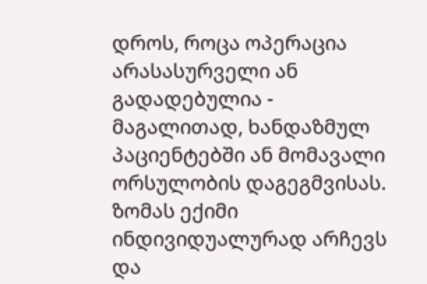დროს, როცა ოპერაცია არასასურველი ან გადადებულია - მაგალითად, ხანდაზმულ პაციენტებში ან მომავალი ორსულობის დაგეგმვისას. ზომას ექიმი ინდივიდუალურად არჩევს და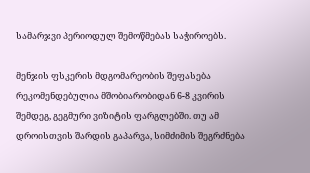სამარჯვი პერიოდულ შემოწმებას საჭიროებს.

მენჯის ფსკერის მდგომარეობის შეფასება რეკომენდებულია მშობიარობიდან 6-8 კვირის შემდეგ, გეგმური ვიზიტის ფარგლებში. თუ ამ დროისთვის შარდის გაპარვა, სიმძიმის შეგრძნება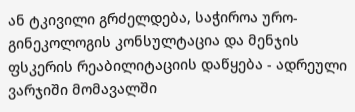ან ტკივილი გრძელდება, საჭიროა ურო-გინეკოლოგის კონსულტაცია და მენჯის ფსკერის რეაბილიტაციის დაწყება - ადრეული ვარჯიში მომავალში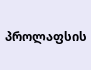პროლაფსის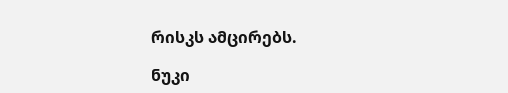რისკს ამცირებს.

ნუკი